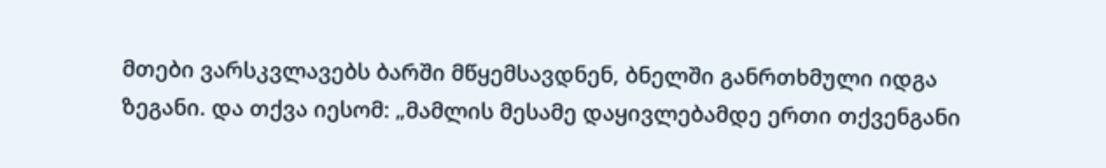მთები ვარსკვლავებს ბარში მწყემსავდნენ, ბნელში განრთხმული იდგა ზეგანი. და თქვა იესომ: „მამლის მესამე დაყივლებამდე ერთი თქვენგანი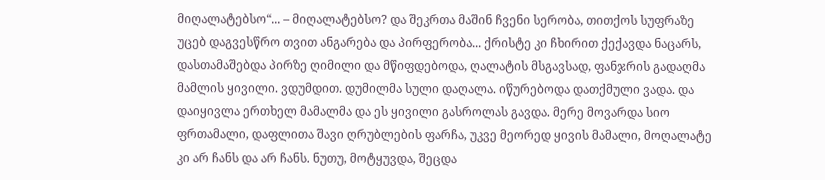მიღალატებსო“... – მიღალატებსო? და შეკრთა მაშინ ჩვენი სერობა, თითქოს სუფრაზე უცებ დაგვესწრო თვით ანგარება და პირფერობა... ქრისტე კი ჩხირით ქექავდა ნაცარს, დასთამაშებდა პირზე ღიმილი და მწიფდებოდა, ღალატის მსგავსად, ფანჯრის გადაღმა მამლის ყივილი. ვდუმდით. დუმილმა სული დაღალა. იწურებოდა დათქმული ვადა. და დაიყივლა ერთხელ მამალმა და ეს ყივილი გასროლას გავდა. მერე მოვარდა სიო ფრთამალი, დაფლითა შავი ღრუბლების ფარჩა, უკვე მეორედ ყივის მამალი, მოღალატე კი არ ჩანს და არ ჩანს. ნუთუ, მოტყუვდა, შეცდა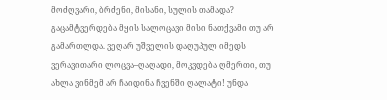მოძღვარი, ბრძენი, მისანი, სულის თამადა? გაცამტვერდება მყის სალოცავი მისი ნათქვამი თუ არ გამართლდა. ვეღარ უშველის დაღუპულ იმედს ვერავითარი ლოცვა–ღაღადი, მოკვდება ღმერთი, თუ ახლა ვინმემ არ ჩაიდინა ჩვენში ღალატი! უნდა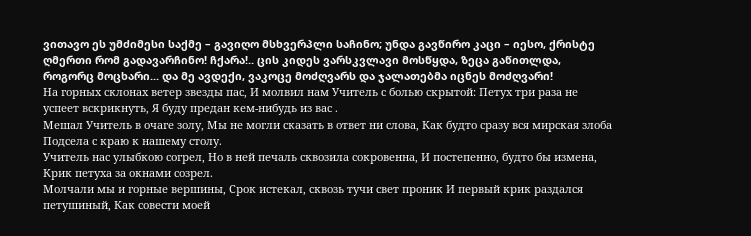ვითავო ეს უმძიმესი საქმე – გავიღო მსხვერპლი საჩინო; უნდა გავწირო კაცი – იესო, ქრისტე ღმერთი რომ გადავარჩინო! ჩქარა!.. ცის კიდეს ვარსკვლავი მოსწყდა, ზეცა გაწითლდა, როგორც მოცხარი... და მე ავდექი, ვაკოცე მოძღვარს და ჯალათებმა იცნეს მოძღვარი!
На горных склонах ветер звезды пас, И молвил нам Учитель с болью скрытой: Петух три раза не успеет вскрикнуть, Я буду предан кем-нибудь из вас .
Мешал Учитель в очаге золу, Мы не могли сказать в ответ ни слова, Как будто сразу вся мирская злоба Подсела с краю к нашему столу.
Учитель нас улыбкою согрел, Но в ней печаль сквозила сокровенна, И постепенно, будто бы измена, Крик петуха за окнами созрел.
Молчали мы и горные вершины, Срок истекал, сквозь тучи свет проник И первый крик раздался петушиный, Как совести моей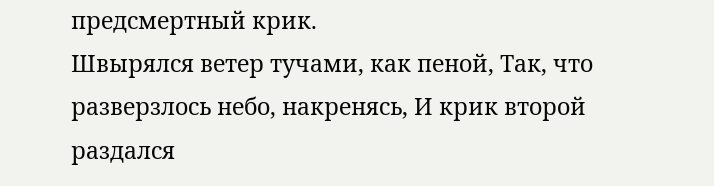предсмертный крик.
Швырялся ветер тучами, как пеной, Так, что разверзлось небо, накренясь, И крик второй раздался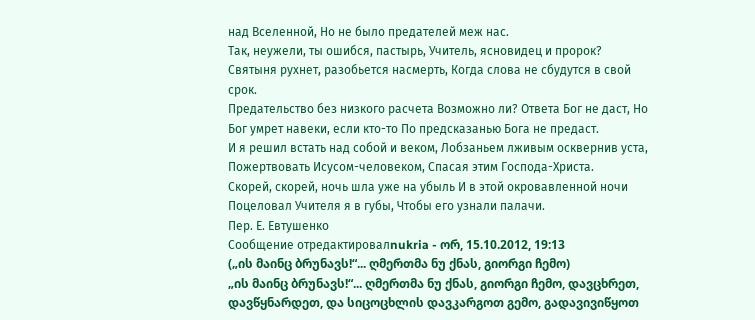над Вселенной, Но не было предателей меж нас.
Так, неужели, ты ошибся, пастырь, Учитель, ясновидец и пророк? Святыня рухнет, разобьется насмерть, Когда слова не сбудутся в свой срок.
Предательство без низкого расчета Возможно ли? Ответа Бог не даст, Но Бог умрет навеки, если кто-то По предсказанью Бога не предаст.
И я решил встать над собой и веком, Лобзаньем лживым осквернив уста, Пожертвовать Исусом-человеком, Спасая этим Господа-Христа.
Скорей, скорей, ночь шла уже на убыль И в этой окровавленной ночи Поцеловал Учителя я в губы, Чтобы его узнали палачи.
Пер. Е. Евтушенко
Сообщение отредактировалnukria - ორ, 15.10.2012, 19:13
(„ის მაინც ბრუნავს!“... ღმერთმა ნუ ქნას, გიორგი ჩემო)
„ის მაინც ბრუნავს!“... ღმერთმა ნუ ქნას, გიორგი ჩემო, დავცხრეთ, დავწყნარდეთ, და სიცოცხლის დავკარგოთ გემო, გადავივიწყოთ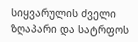სიყვარულის ძველი ზღაპარი და სატრფოს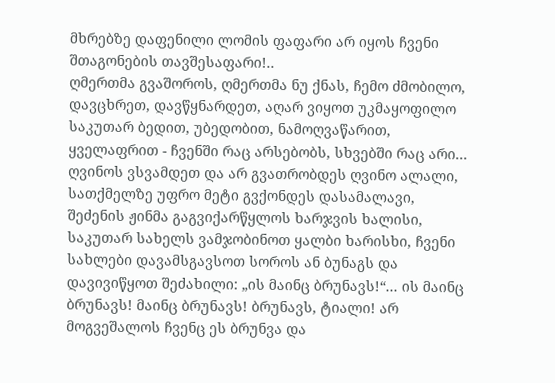მხრებზე დაფენილი ლომის ფაფარი არ იყოს ჩვენი შთაგონების თავშესაფარი!..
ღმერთმა გვაშოროს, ღმერთმა ნუ ქნას, ჩემო ძმობილო, დავცხრეთ, დავწყნარდეთ, აღარ ვიყოთ უკმაყოფილო საკუთარ ბედით, უბედობით, ნამოღვაწარით, ყველაფრით - ჩვენში რაც არსებობს, სხვებში რაც არი... ღვინოს ვსვამდეთ და არ გვათრობდეს ღვინო ალალი, სათქმელზე უფრო მეტი გვქონდეს დასამალავი, შეძენის ჟინმა გაგვიქარწყლოს ხარჯვის ხალისი, საკუთარ სახელს ვამჯობინოთ ყალბი ხარისხი, ჩვენი სახლები დავამსგავსოთ სოროს ან ბუნაგს და დავივიწყოთ შეძახილი: „ის მაინც ბრუნავს!“... ის მაინც ბრუნავს! მაინც ბრუნავს! ბრუნავს, ტიალი! არ მოგვეშალოს ჩვენც ეს ბრუნვა და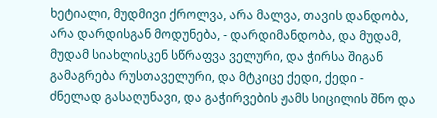ხეტიალი, მუდმივი ქროლვა, არა მალვა, თავის დანდობა, არა დარდისგან მოდუნება, - დარდიმანდობა, და მუდამ, მუდამ სიახლისკენ სწრაფვა ველური, და ჭირსა შიგან გამაგრება რუსთაველური, და მტკიცე ქედი, ქედი - ძნელად გასაღუნავი, და გაჭირვების ჟამს სიცილის შნო და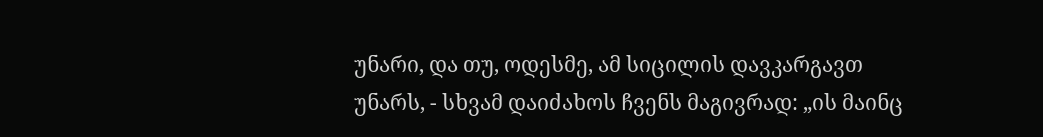უნარი, და თუ, ოდესმე, ამ სიცილის დავკარგავთ უნარს, - სხვამ დაიძახოს ჩვენს მაგივრად: „ის მაინც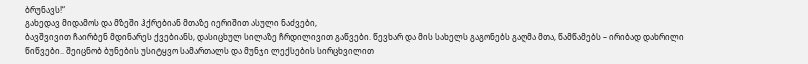ბრუნავს!“
გახედავ მიდამოს და მზეში ჰქრებიან მთაზე იერიშით ასული ნაძვები,
ბავშვივით ჩაირბენ მდინარეს ქვებიანს, დასიცხულ სილაზე ჩრდილივით გაწვები. წევხარ და მის სახელს გაგონებს გაღმა მთა, წამწამებს – ირიბად დახრილი წიწვები.. შეიცნობ ბუნების უსიტყვო სამართალს და მუნჯი ლექსების სირცხვილით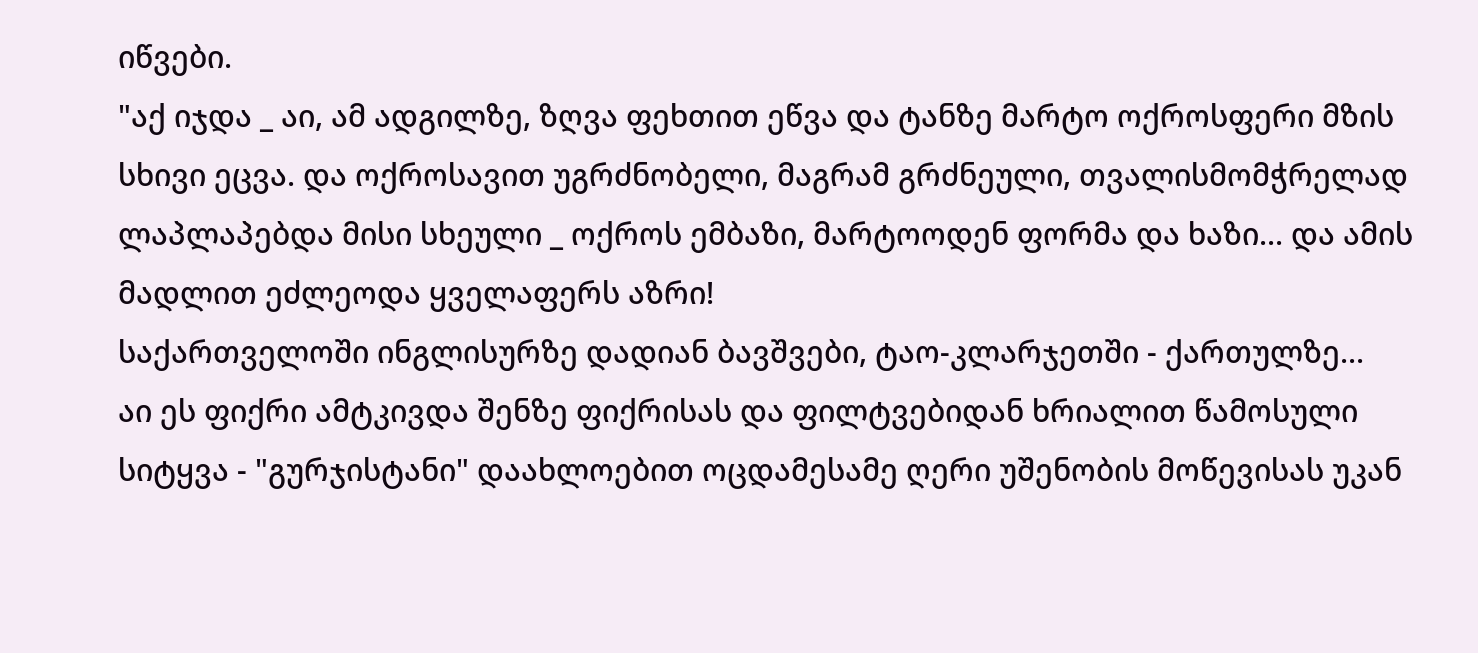იწვები.
"აქ იჯდა _ აი, ამ ადგილზე, ზღვა ფეხთით ეწვა და ტანზე მარტო ოქროსფერი მზის სხივი ეცვა. და ოქროსავით უგრძნობელი, მაგრამ გრძნეული, თვალისმომჭრელად ლაპლაპებდა მისი სხეული _ ოქროს ემბაზი, მარტოოდენ ფორმა და ხაზი... და ამის მადლით ეძლეოდა ყველაფერს აზრი!
საქართველოში ინგლისურზე დადიან ბავშვები, ტაო-კლარჯეთში - ქართულზე...
აი ეს ფიქრი ამტკივდა შენზე ფიქრისას და ფილტვებიდან ხრიალით წამოსული სიტყვა - "გურჯისტანი" დაახლოებით ოცდამესამე ღერი უშენობის მოწევისას უკან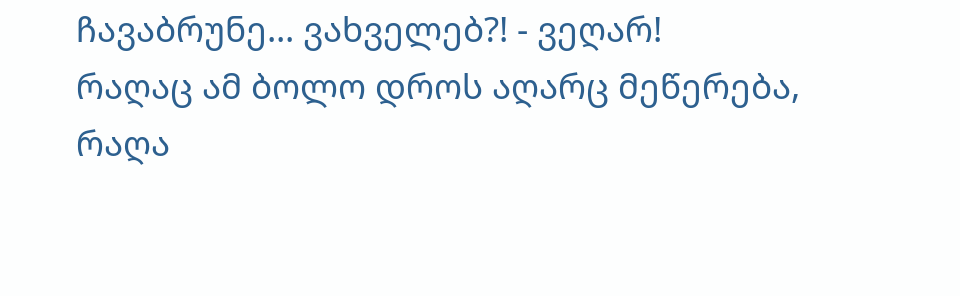ჩავაბრუნე... ვახველებ?! - ვეღარ!
რაღაც ამ ბოლო დროს აღარც მეწერება, რაღა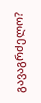გავაგრძელო?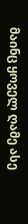მაინც ყოველ ღამე ასე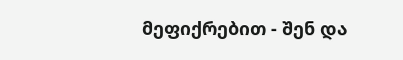მეფიქრებით - შენ და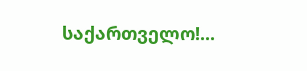საქართველო!...